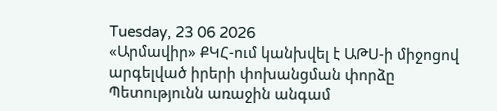Tuesday, 23 06 2026
«Արմավիր» ՔԿՀ-ում կանխվել է ԱԹՍ-ի միջոցով արգելված իրերի փոխանցման փորձը
Պետությունն առաջին անգամ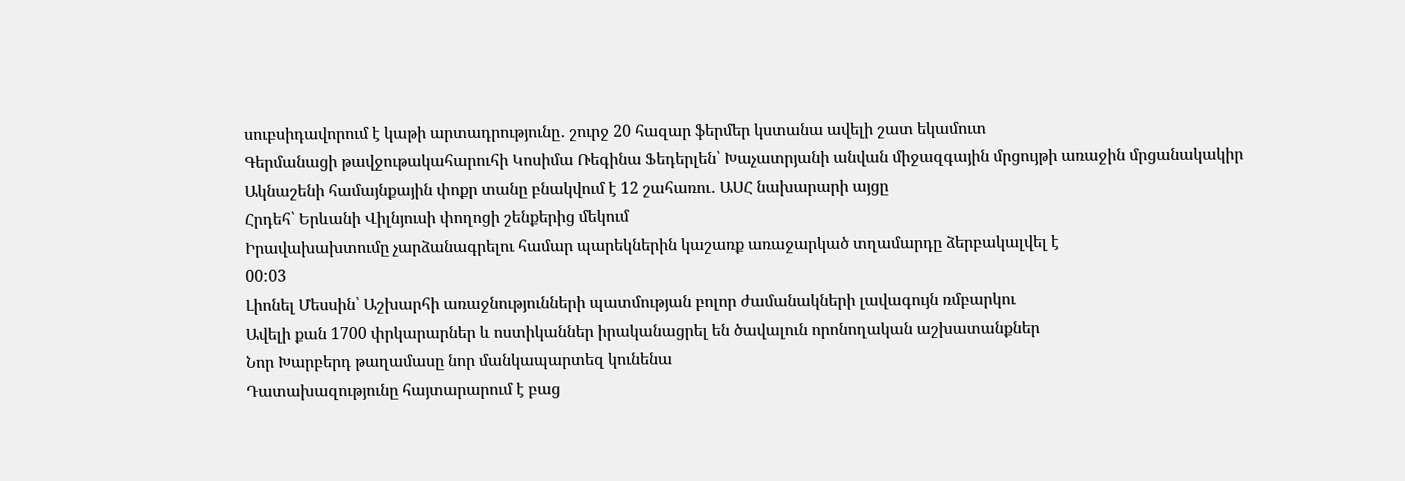սուբսիդավորում է կաթի արտադրությունը․ շուրջ 20 հազար ֆերմեր կստանա ավելի շատ եկամուտ
Գերմանացի թավջութակահարուհի Կոսիմա Ռեգինա Ֆեդերլեն՝ Խաչատրյանի անվան միջազգային մրցույթի առաջին մրցանակակիր
Ակնաշենի համայնքային փոքր տանը բնակվում է 12 շահառու․ ԱՍՀ նախարարի այցը
Հրդեհ՝ Երևանի Վիլնյուսի փողոցի շենքերից մեկում
Իրավախախտումը չարձանագրելու համար պարեկներին կաշառք առաջարկած տղամարդը ձերբակալվել է
00:03
Լիոնել Մեսսին՝ Աշխարհի առաջնությունների պատմության բոլոր ժամանակների լավագույն ռմբարկու
Ավելի քան 1700 փրկարարներ և ոստիկաններ իրականացրել են ծավալուն որոնողական աշխատանքներ
Նոր Խարբերդ թաղամասը նոր մանկապարտեզ կունենա
Դատախազությունը հայտարարում է բաց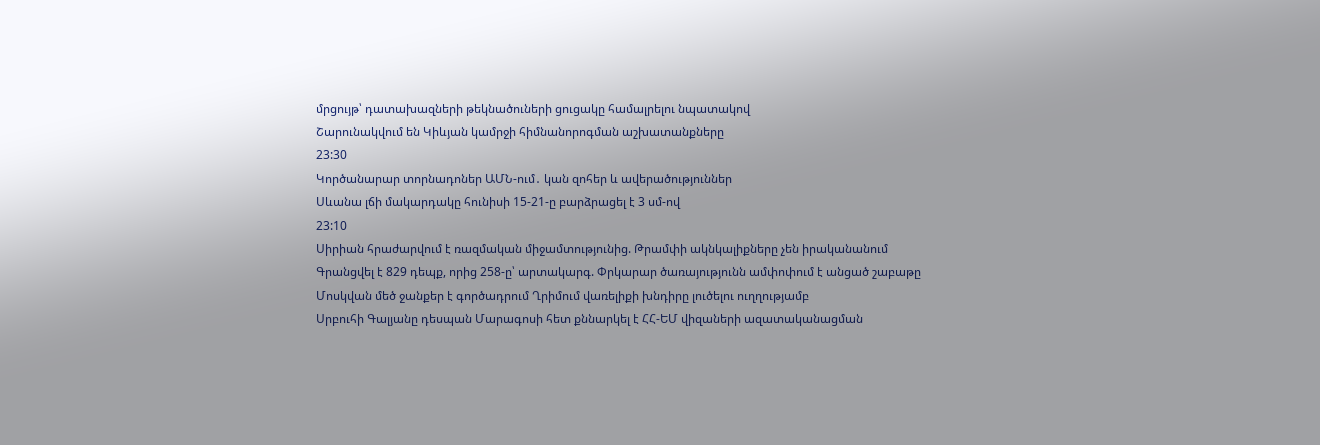մրցույթ՝ դատախազների թեկնածուների ցուցակը համալրելու նպատակով
Շարունակվում են Կիևյան կամրջի հիմնանորոգման աշխատանքները
23:30
Կործանարար տորնադոներ ԱՄՆ-ում․ կան զոհեր և ավերածություններ
Սևանա լճի մակարդակը հունիսի 15-21-ը բարձրացել է 3 սմ-ով
23:10
Սիրիան հրաժարվում է ռազմական միջամտությունից. Թրամփի ակնկալիքները չեն իրականանում
Գրանցվել է 829 դեպք, որից 258-ը՝ արտակարգ. Փրկարար ծառայությունն ամփոփում է անցած շաբաթը
Մոսկվան մեծ ջանքեր է գործադրում Ղրիմում վառելիքի խնդիրը լուծելու ուղղությամբ
Սրբուհի Գալյանը դեսպան Մարագոսի հետ քննարկել է ՀՀ-ԵՄ վիզաների ազատականացման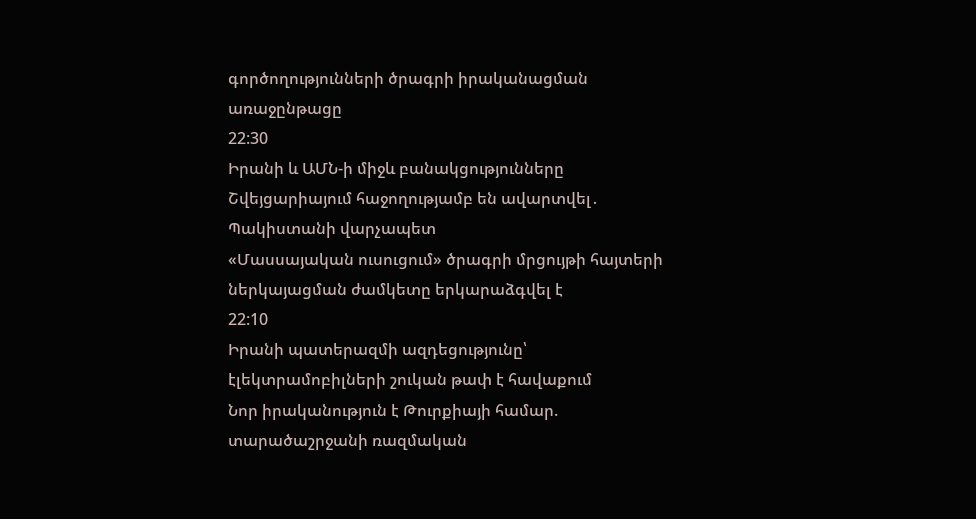գործողությունների ծրագրի իրականացման առաջընթացը
22:30
Իրանի և ԱՄՆ-ի միջև բանակցությունները Շվեյցարիայում հաջողությամբ են ավարտվել․ Պակիստանի վարչապետ
«Մասսայական ուսուցում» ծրագրի մրցույթի հայտերի ներկայացման ժամկետը երկարաձգվել է
22:10
Իրանի պատերազմի ազդեցությունը՝ էլեկտրամոբիլների շուկան թափ է հավաքում
Նոր իրականություն է Թուրքիայի համար. տարածաշրջանի ռազմական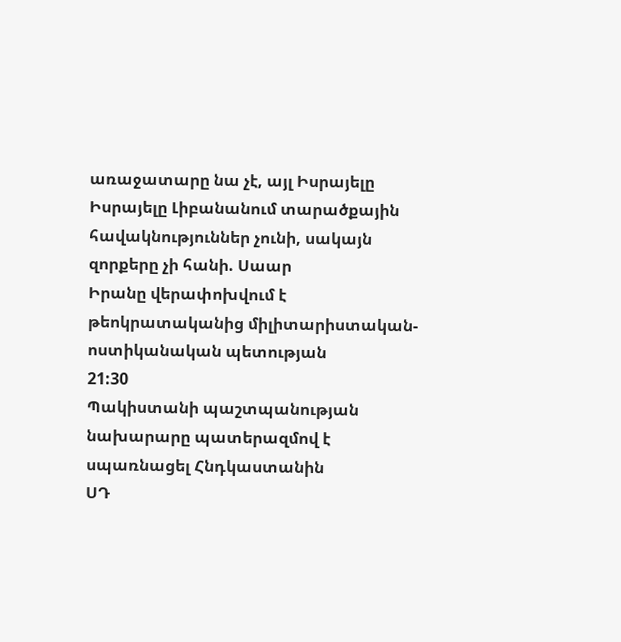առաջատարը նա չէ, այլ Իսրայելը
Իսրայելը Լիբանանում տարածքային հավակնություններ չունի, սակայն զորքերը չի հանի. Սաար
Իրանը վերափոխվում է թեոկրատականից միլիտարիստական-ոստիկանական պետության
21:30
Պակիստանի պաշտպանության նախարարը պատերազմով է սպառնացել Հնդկաստանին
ՍԴ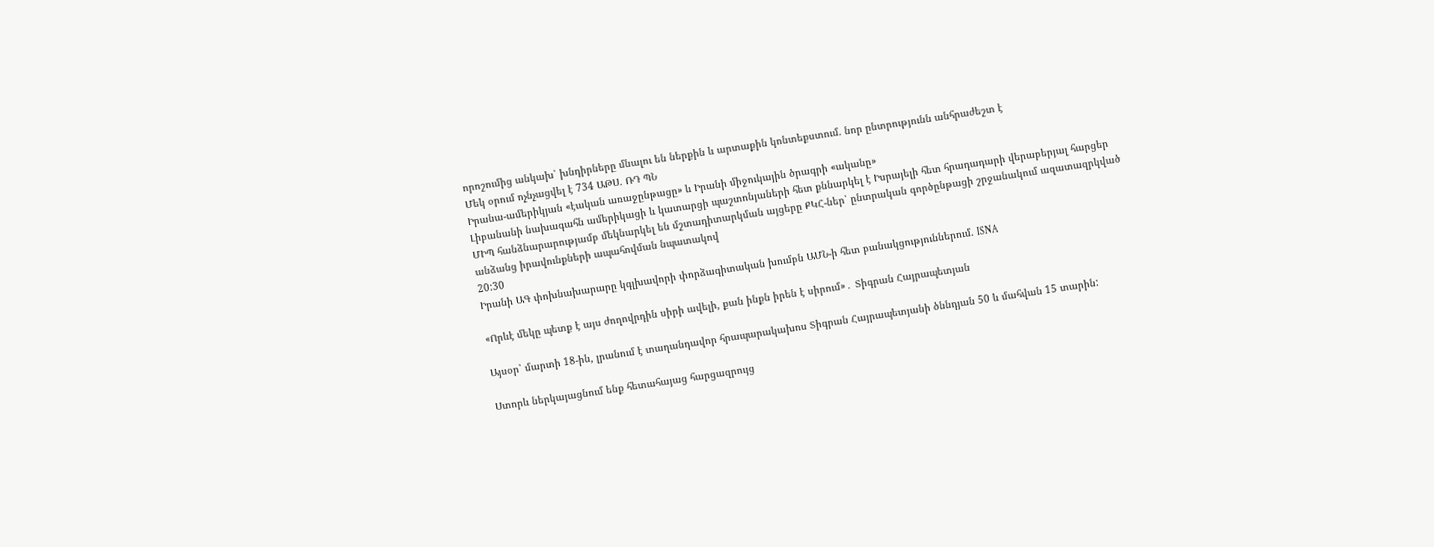որոշումից անկախ՝ խնդիրները մնալու են ներքին և արտաքին կոնտեքստում. նոր ընտրությունն անհրաժեշտ է
Մեկ օրում ոչնչացվել է 734 ԱԹՍ. ՌԴ ՊՆ
Իրանա-ամերիկյան «էական առաջընթացը» և Իրանի միջուկային ծրագրի «ականը»
Լիբանանի նախագահն ամերիկացի և կատարցի պաշտոնյաների հետ քննարկել է Իսրայելի հետ հրադադարի վերաբերյալ հարցեր
ՄԻՊ հանձնարարությամբ մեկնարկել են մշտադիտարկման այցերը ՔԿՀ-ներ՝ ընտրական գործընթացի շրջանակում ազատազրկված անձանց իրավունքների ապահովման նպատակով
20:30
Իրանի ԱԳ փոխնախարարը կգլխավորի փորձագիտական խումբն ԱՄՆ-ի հետ բանակցություններում. ISNA

«Որևէ մեկը պետք է այս ժողովրդին սիրի ավելի, քան ինքն իրեն է սիրում»․ Տիգրան Հայրապետյան

Այսօր՝ մարտի 18-ին, լրանում է տաղանդավոր հրապարակախոս Տիգրան Հայրապետյանի ծննդյան 50 և մահվան 15 տարին:

Ստորև ներկայացնում ենք հետահայաց հարցազրույց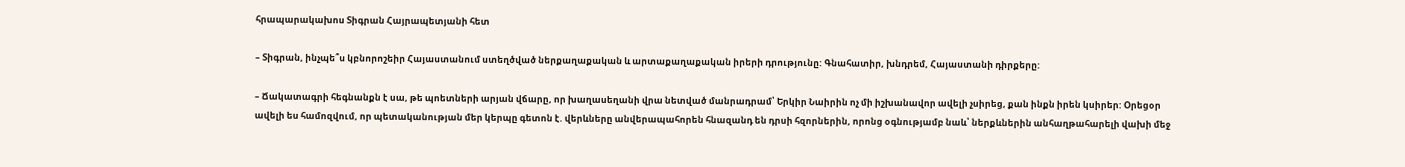հրապարակախոս Տիգրան Հայրապետյանի հետ

– Տիգրան, ինչպե՞ս կբնորոշեիր Հայաստանում ստեղծված ներքաղաքական և արտաքաղաքական իրերի դրությունը: Գնահատիր, խնդրեմ, Հայաստանի դիրքերը:

– Ճակատագրի հեգնանքն է սա, թե պոետների արյան վճարը, որ խաղասեղանի վրա նետված մանրադրամ՝ Երկիր Նաիրին ոչ մի իշխանավոր ավելի չսիրեց, քան ինքն իրեն կսիրեր: Օրեցօր ավելի ես համոզվում, որ պետականության մեր կերպը գետոն է. վերևները անվերապահորեն հնազանդ են դրսի հզորներին, որոնց օգնությամբ նաև՝ ներքևներին անհաղթահարելի վախի մեջ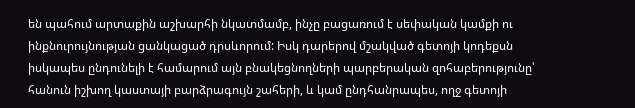են պահում արտաքին աշխարհի նկատմամբ, ինչը բացառում է սեփական կամքի ու ինքնուրույնության ցանկացած դրսևորում: Իսկ դարերով մշակված գետոյի կոդեքսն իսկապես ընդունելի է համարում այն բնակեցնողների պարբերական զոհաբերությունը՝ հանուն իշխող կաստայի բարձրագույն շահերի, և կամ ընդհանրապես, ողջ գետոյի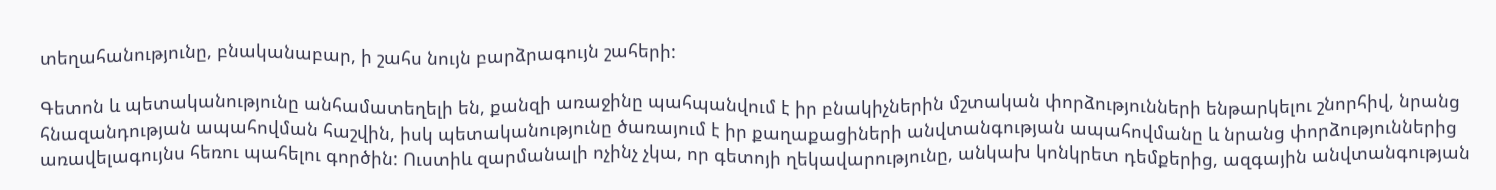տեղահանությունը, բնականաբար, ի շահս նույն բարձրագույն շահերի:

Գետոն և պետականությունը անհամատեղելի են, քանզի առաջինը պահպանվում է իր բնակիչներին մշտական փորձությունների ենթարկելու շնորհիվ, նրանց հնազանդության ապահովման հաշվին, իսկ պետականությունը ծառայում է իր քաղաքացիների անվտանգության ապահովմանը և նրանց փորձություններից առավելագույնս հեռու պահելու գործին: Ուստիև զարմանալի ոչինչ չկա, որ գետոյի ղեկավարությունը, անկախ կոնկրետ դեմքերից, ազգային անվտանգության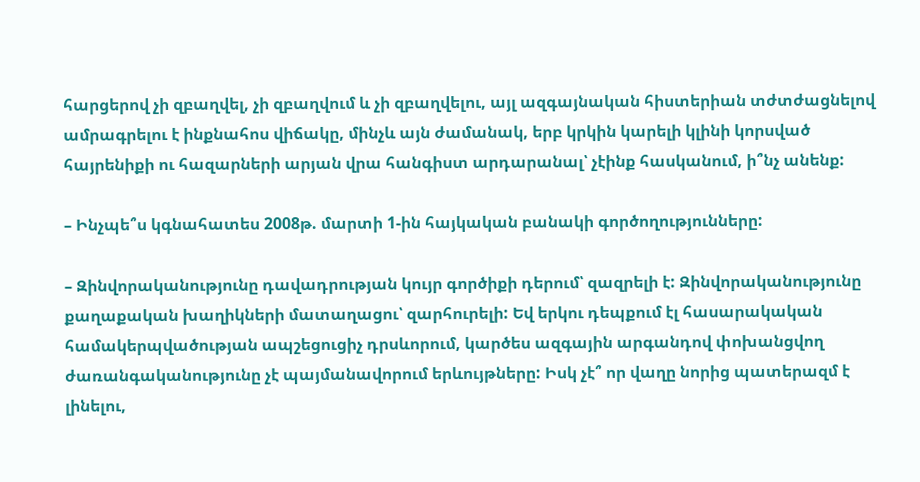հարցերով չի զբաղվել, չի զբաղվում և չի զբաղվելու, այլ ազգայնական հիստերիան տժտժացնելով ամրագրելու է ինքնահոս վիճակը, մինչև այն ժամանակ, երբ կրկին կարելի կլինի կորսված հայրենիքի ու հազարների արյան վրա հանգիստ արդարանալ՝ չէինք հասկանում, ի՞նչ անենք:

– Ինչպե՞ս կգնահատես 2008թ. մարտի 1-ին հայկական բանակի գործողությունները:

– Զինվորականությունը դավադրության կույր գործիքի դերում՝ զազրելի է: Զինվորականությունը քաղաքական խաղիկների մատաղացու՝ զարհուրելի: Եվ երկու դեպքում էլ հասարակական համակերպվածության ապշեցուցիչ դրսևորում, կարծես ազգային արգանդով փոխանցվող ժառանգականությունը չէ պայմանավորում երևույթները: Իսկ չէ՞ որ վաղը նորից պատերազմ է լինելու,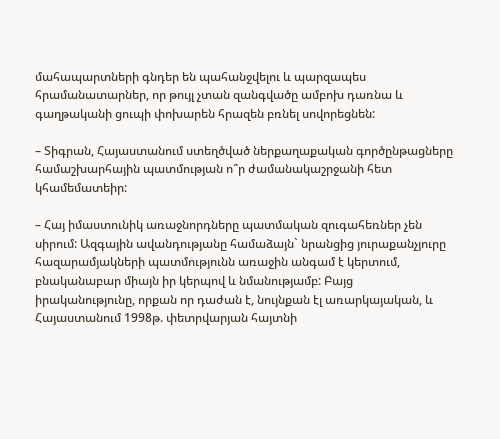մահապարտների գնդեր են պահանջվելու և պարզապես հրամանատարներ, որ թույլ չտան զանգվածը ամբոխ դառնա և գաղթականի ցուպի փոխարեն հրազեն բռնել սովորեցնեն:

– Տիգրան, Հայաստանում ստեղծված ներքաղաքական գործընթացները համաշխարհային պատմության ո՞ր ժամանակաշրջանի հետ կհամեմատեիր:

– Հայ իմաստունիկ առաջնորդները պատմական զուգահեռներ չեն սիրում: Ազգային ավանդությանը համաձայն` նրանցից յուրաքանչյուրը հազարամյակների պատմությունն առաջին անգամ է կերտում, բնականաբար միայն իր կերպով և նմանությամբ: Բայց իրականությունը, որքան որ դաժան է, նույնքան էլ առարկայական, և Հայաստանում 1998թ. փետրվարյան հայտնի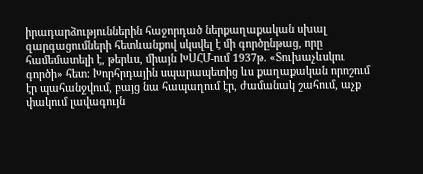իրադարձություններին հաջորդած ներքաղաքական սխալ զարգացումների հետևանքով սկսվել է մի գործընթաց, որը համեմատելի է, թերևս, միայն ԽՍՀՄ-ում 1937թ. «Տուխաչևսկու գործի» հետ: Խորհրդային սպարապետից ևս քաղաքական որոշում էր պահանջվում, բայց նա հապաղում էր, ժամանակ շահում, աչք փակում լավագույն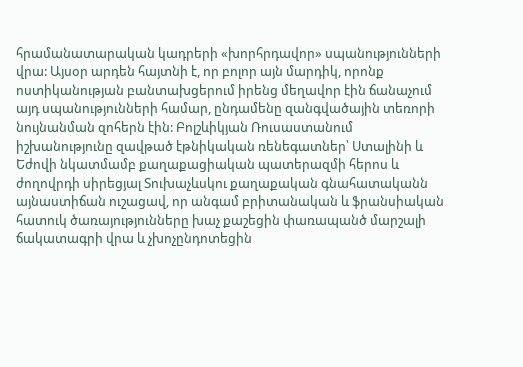հրամանատարական կադրերի «խորհրդավոր» սպանությունների վրա: Այսօր արդեն հայտնի է, որ բոլոր այն մարդիկ, որոնք ոստիկանության բանտախցերում իրենց մեղավոր էին ճանաչում այդ սպանությունների համար, ընդամենը զանգվածային տեռորի նույնանման զոհերն էին: Բոլշևիկյան Ռուսաստանում իշխանությունը զավթած էթնիկական ռենեգատներ՝ Ստալինի և Եժովի նկատմամբ քաղաքացիական պատերազմի հերոս և ժողովրդի սիրեցյալ Տուխաչևսկու քաղաքական գնահատականն այնաստիճան ուշացավ, որ անգամ բրիտանական և ֆրանսիական հատուկ ծառայությունները խաչ քաշեցին փառապանծ մարշալի ճակատագրի վրա և չխոչընդոտեցին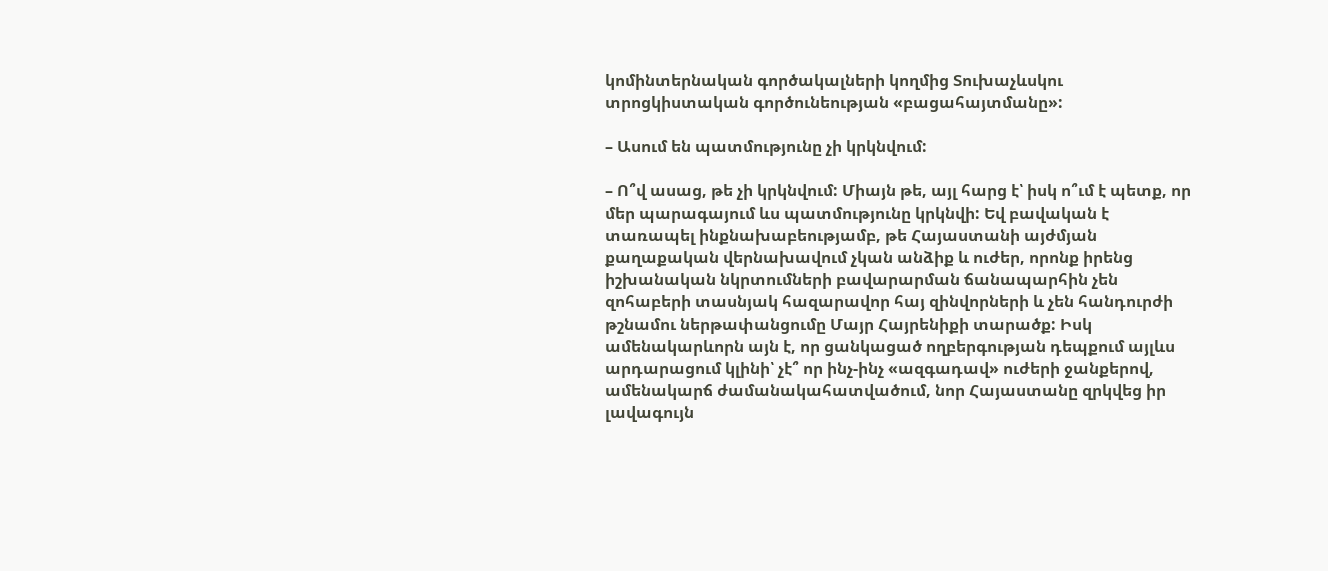կոմինտերնական գործակալների կողմից Տուխաչևսկու տրոցկիստական գործունեության «բացահայտմանը»:

– Ասում են պատմությունը չի կրկնվում:

– Ո՞վ ասաց, թե չի կրկնվում: Միայն թե, այլ հարց է՝ իսկ ո՞ւմ է պետք, որ մեր պարագայում ևս պատմությունը կրկնվի: Եվ բավական է տառապել ինքնախաբեությամբ, թե Հայաստանի այժմյան քաղաքական վերնախավում չկան անձիք և ուժեր, որոնք իրենց իշխանական նկրտումների բավարարման ճանապարհին չեն զոհաբերի տասնյակ հազարավոր հայ զինվորների և չեն հանդուրժի թշնամու ներթափանցումը Մայր Հայրենիքի տարածք: Իսկ ամենակարևորն այն է, որ ցանկացած ողբերգության դեպքում այլևս արդարացում կլինի՝ չէ՞ որ ինչ-ինչ «ազգադավ» ուժերի ջանքերով, ամենակարճ ժամանակահատվածում, նոր Հայաստանը զրկվեց իր լավագույն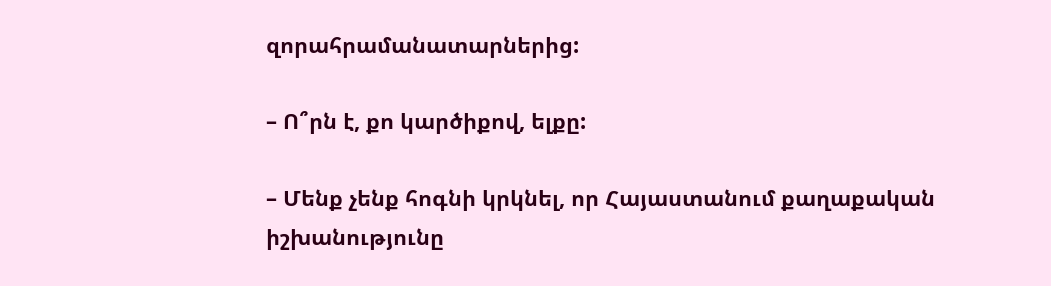զորահրամանատարներից:

– Ո՞րն է, քո կարծիքով, ելքը:

– Մենք չենք հոգնի կրկնել, որ Հայաստանում քաղաքական իշխանությունը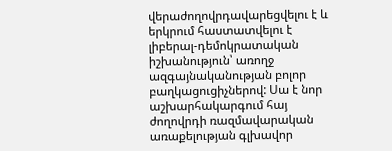վերաժողովրդավարեցվելու է և երկրում հաստատվելու է լիբերալ-դեմոկրատական իշխանություն՝ առողջ ազգայնականության բոլոր բաղկացուցիչներով: Սա է նոր աշխարհակարգում հայ ժողովրդի ռազմավարական առաքելության գլխավոր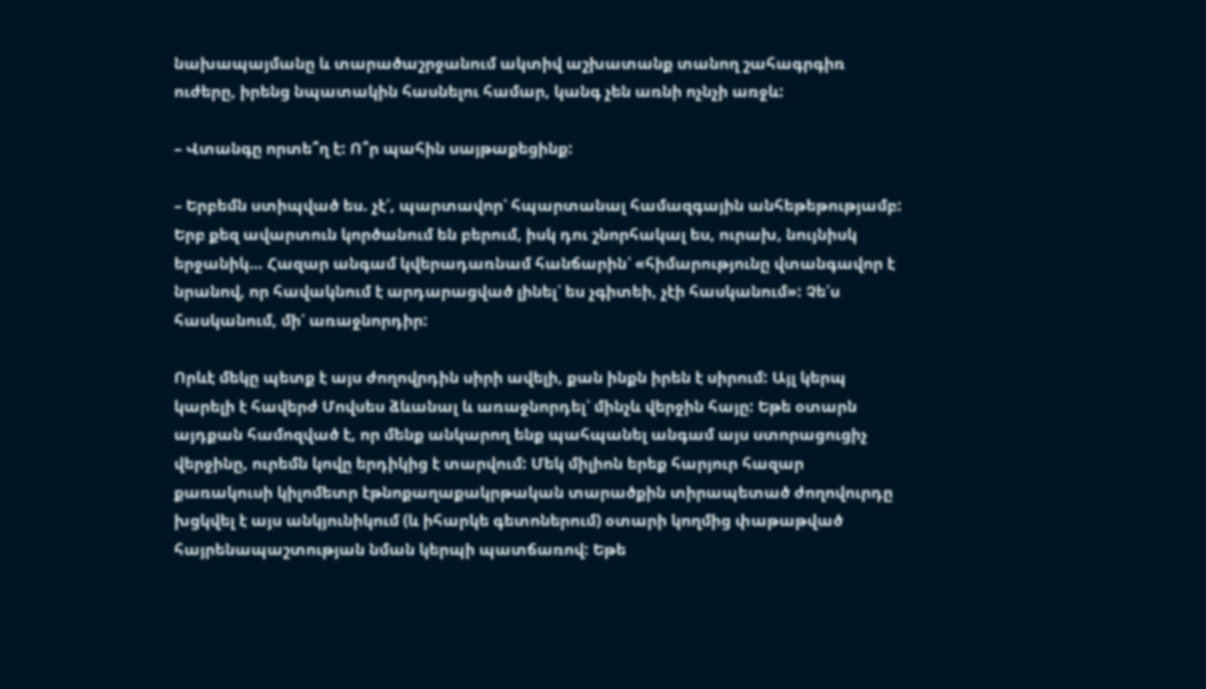նախապայմանը և տարածաշրջանում ակտիվ աշխատանք տանող շահագրգիռ ուժերը, իրենց նպատակին հասնելու համար, կանգ չեն առնի ոչնչի առջև:

– Վտանգը որտե՞ղ է: Ո՞ր պահին սայթաքեցինք:

– Երբեմն ստիպված ես. չէ՛, պարտավոր՝ հպարտանալ համազգային անհեթեթությամբ: Երբ քեզ ավարտուն կործանում են բերում, իսկ դու շնորհակալ ես, ուրախ, նույնիսկ երջանիկ… Հազար անգամ կվերադառնամ հանճարին՝ «հիմարությունը վտանգավոր է նրանով, որ հավակնում է արդարացված լինել՝ ես չգիտեի, չէի հասկանում»: Չե՛ս հասկանում, մի՛ առաջնորդիր:

Որևէ մեկը պետք է այս ժողովրդին սիրի ավելի, քան ինքն իրեն է սիրում: Այլ կերպ կարելի է հավերժ Մովսես ձևանալ և առաջնորդել՝ մինչև վերջին հայը: Եթե օտարն այդքան համոզված է, որ մենք անկարող ենք պահպանել անգամ այս ստորացուցիչ վերջինը, ուրեմն կովը երդիկից է տարվում: Մեկ միլիոն երեք հարյուր հազար քառակուսի կիլոմետր էթնոքաղաքակրթական տարածքին տիրապետած ժողովուրդը խցկվել է այս անկյունիկում (և իհարկե գետոներում) օտարի կողմից փաթաթված հայրենապաշտության նման կերպի պատճառով: Եթե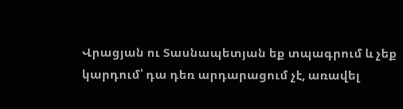Վրացյան ու Տասնապետյան եք տպագրում և չեք կարդում՝ դա դեռ արդարացում չէ, առավել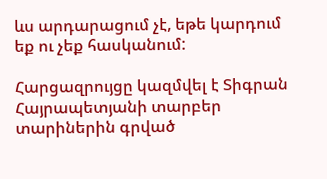ևս արդարացում չէ, եթե կարդում եք ու չեք հասկանում:

Հարցազրույցը կազմվել է Տիգրան Հայրապետյանի տարբեր տարիներին գրված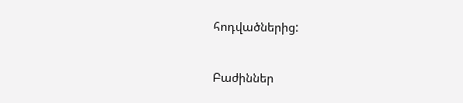հոդվածներից:

Բաժիններ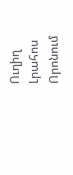Ուղիղ
Լրահոս
Որոնում